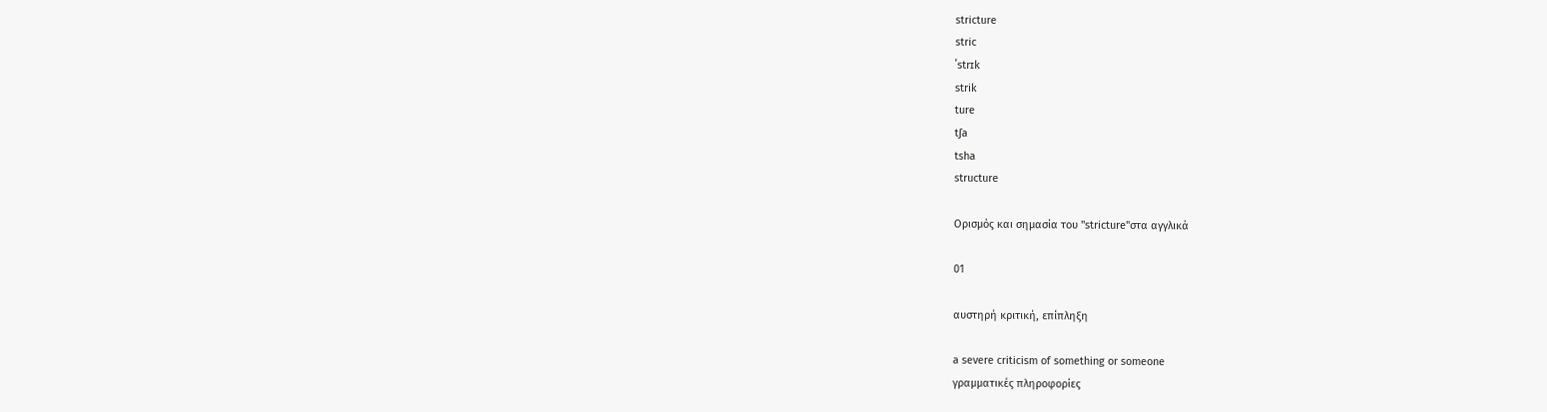stricture
stric
ˈstrɪk
strik
ture
tʃa
tsha
structure

Ορισμός και σημασία του "stricture"στα αγγλικά

01

αυστηρή κριτική, επίπληξη

a severe criticism of something or someone
γραμματικές πληροφορίες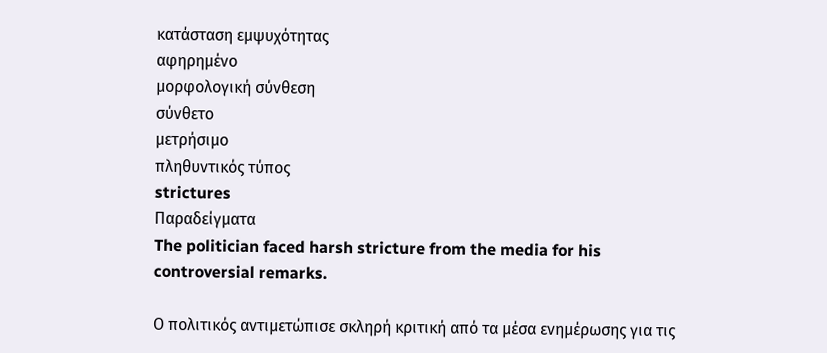κατάσταση εμψυχότητας
αφηρημένο
μορφολογική σύνθεση
σύνθετο
μετρήσιμο
πληθυντικός τύπος
strictures
Παραδείγματα
The politician faced harsh stricture from the media for his controversial remarks.

Ο πολιτικός αντιμετώπισε σκληρή κριτική από τα μέσα ενημέρωσης για τις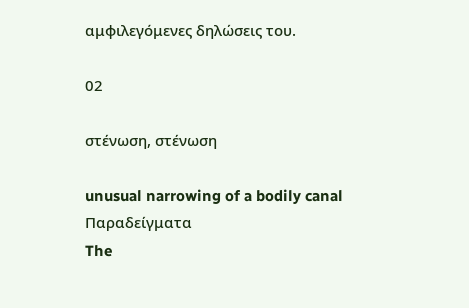αμφιλεγόμενες δηλώσεις του.

02

στένωση, στένωση

unusual narrowing of a bodily canal
Παραδείγματα
The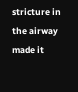stricture in the airway made it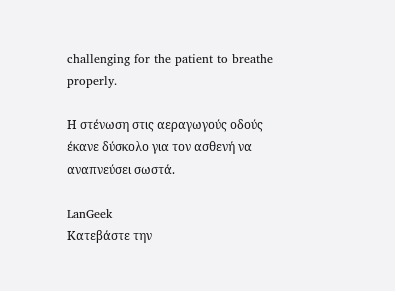challenging for the patient to breathe properly.

Η στένωση στις αεραγωγούς οδούς έκανε δύσκολο για τον ασθενή να αναπνεύσει σωστά.

LanGeek
Κατεβάστε την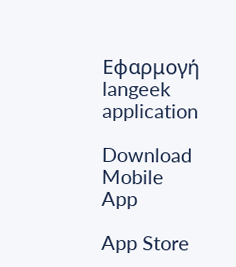Εφαρμογή
langeek application

Download Mobile App

App Store